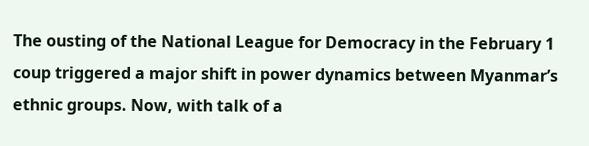The ousting of the National League for Democracy in the February 1 coup triggered a major shift in power dynamics between Myanmar’s ethnic groups. Now, with talk of a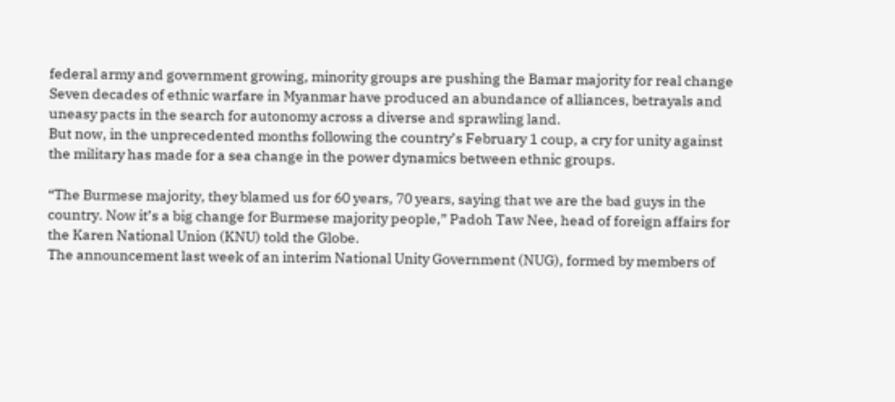federal army and government growing, minority groups are pushing the Bamar majority for real change
Seven decades of ethnic warfare in Myanmar have produced an abundance of alliances, betrayals and uneasy pacts in the search for autonomy across a diverse and sprawling land.
But now, in the unprecedented months following the country’s February 1 coup, a cry for unity against the military has made for a sea change in the power dynamics between ethnic groups.

“The Burmese majority, they blamed us for 60 years, 70 years, saying that we are the bad guys in the country. Now it’s a big change for Burmese majority people,” Padoh Taw Nee, head of foreign affairs for the Karen National Union (KNU) told the Globe.
The announcement last week of an interim National Unity Government (NUG), formed by members of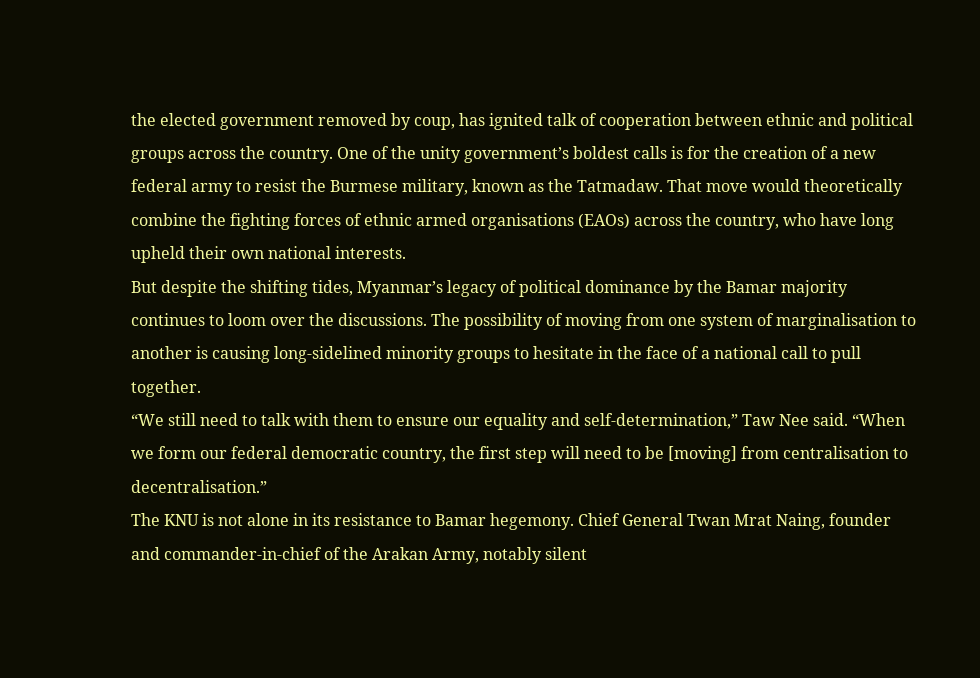the elected government removed by coup, has ignited talk of cooperation between ethnic and political groups across the country. One of the unity government’s boldest calls is for the creation of a new federal army to resist the Burmese military, known as the Tatmadaw. That move would theoretically combine the fighting forces of ethnic armed organisations (EAOs) across the country, who have long upheld their own national interests.
But despite the shifting tides, Myanmar’s legacy of political dominance by the Bamar majority continues to loom over the discussions. The possibility of moving from one system of marginalisation to another is causing long-sidelined minority groups to hesitate in the face of a national call to pull together.
“We still need to talk with them to ensure our equality and self-determination,” Taw Nee said. “When we form our federal democratic country, the first step will need to be [moving] from centralisation to decentralisation.”
The KNU is not alone in its resistance to Bamar hegemony. Chief General Twan Mrat Naing, founder and commander-in-chief of the Arakan Army, notably silent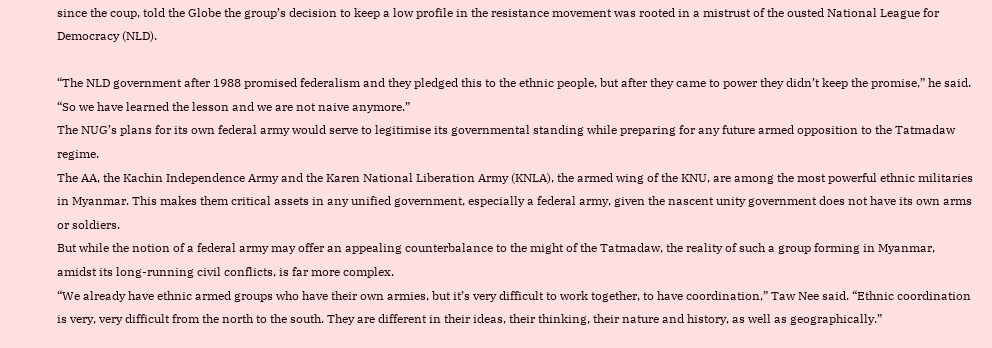since the coup, told the Globe the group’s decision to keep a low profile in the resistance movement was rooted in a mistrust of the ousted National League for Democracy (NLD).

“The NLD government after 1988 promised federalism and they pledged this to the ethnic people, but after they came to power they didn’t keep the promise,” he said. “So we have learned the lesson and we are not naive anymore.”
The NUG’s plans for its own federal army would serve to legitimise its governmental standing while preparing for any future armed opposition to the Tatmadaw regime.
The AA, the Kachin Independence Army and the Karen National Liberation Army (KNLA), the armed wing of the KNU, are among the most powerful ethnic militaries in Myanmar. This makes them critical assets in any unified government, especially a federal army, given the nascent unity government does not have its own arms or soldiers.
But while the notion of a federal army may offer an appealing counterbalance to the might of the Tatmadaw, the reality of such a group forming in Myanmar, amidst its long-running civil conflicts, is far more complex.
“We already have ethnic armed groups who have their own armies, but it’s very difficult to work together, to have coordination,” Taw Nee said. “Ethnic coordination is very, very difficult from the north to the south. They are different in their ideas, their thinking, their nature and history, as well as geographically.”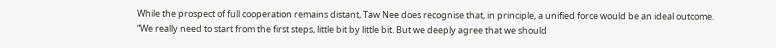While the prospect of full cooperation remains distant, Taw Nee does recognise that, in principle, a unified force would be an ideal outcome.
“We really need to start from the first steps, little bit by little bit. But we deeply agree that we should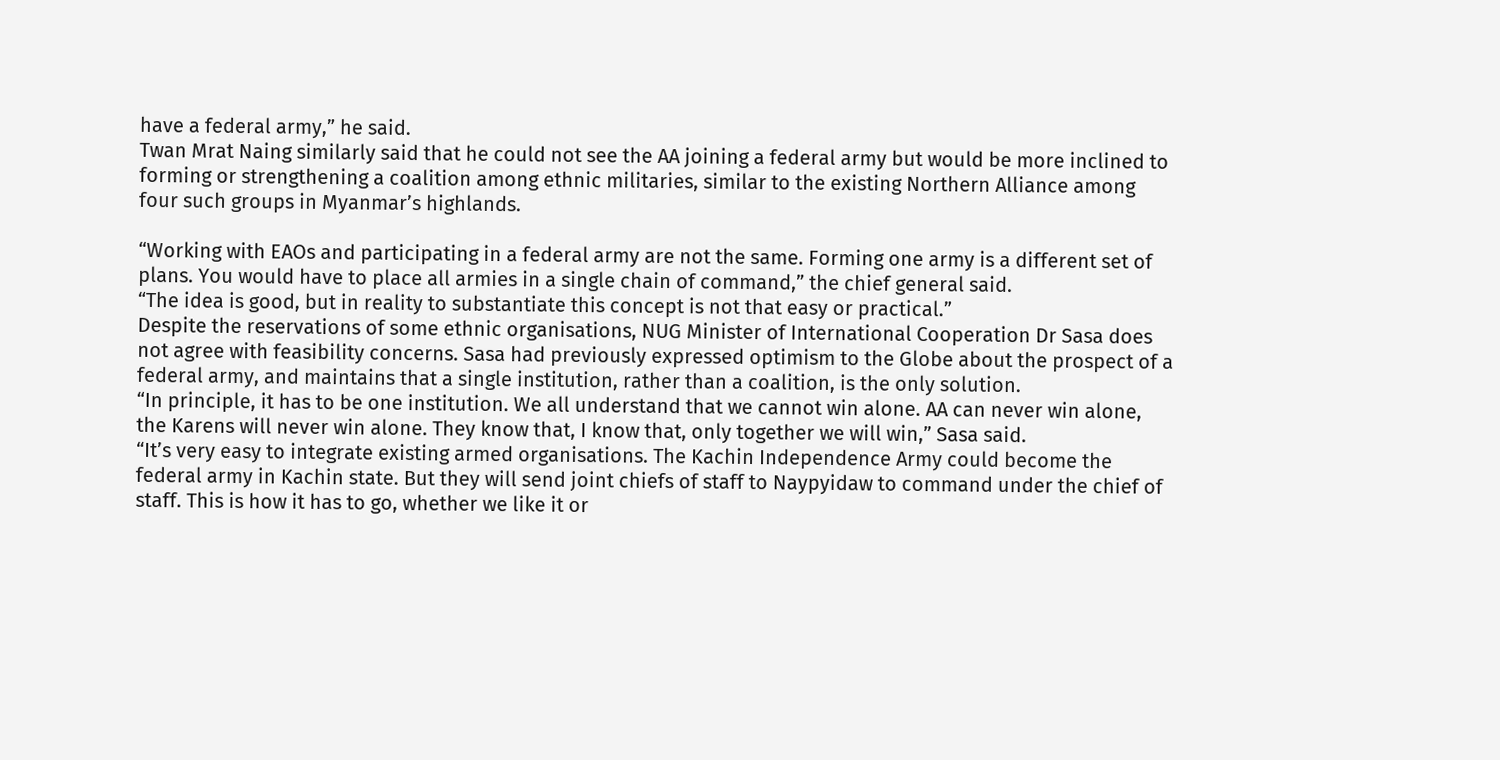have a federal army,” he said.
Twan Mrat Naing similarly said that he could not see the AA joining a federal army but would be more inclined to forming or strengthening a coalition among ethnic militaries, similar to the existing Northern Alliance among four such groups in Myanmar’s highlands.

“Working with EAOs and participating in a federal army are not the same. Forming one army is a different set of plans. You would have to place all armies in a single chain of command,” the chief general said.
“The idea is good, but in reality to substantiate this concept is not that easy or practical.”
Despite the reservations of some ethnic organisations, NUG Minister of International Cooperation Dr Sasa does not agree with feasibility concerns. Sasa had previously expressed optimism to the Globe about the prospect of a federal army, and maintains that a single institution, rather than a coalition, is the only solution.
“In principle, it has to be one institution. We all understand that we cannot win alone. AA can never win alone, the Karens will never win alone. They know that, I know that, only together we will win,” Sasa said.
“It’s very easy to integrate existing armed organisations. The Kachin Independence Army could become the federal army in Kachin state. But they will send joint chiefs of staff to Naypyidaw to command under the chief of staff. This is how it has to go, whether we like it or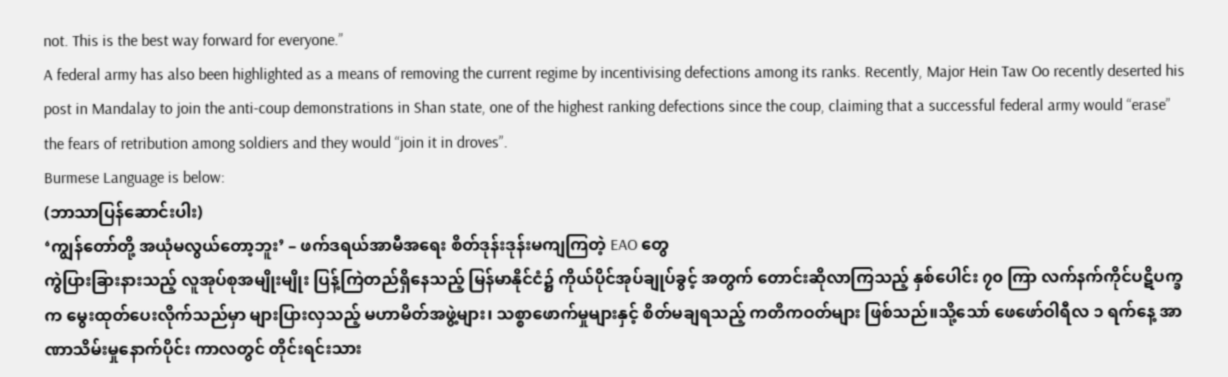not. This is the best way forward for everyone.”
A federal army has also been highlighted as a means of removing the current regime by incentivising defections among its ranks. Recently, Major Hein Taw Oo recently deserted his post in Mandalay to join the anti-coup demonstrations in Shan state, one of the highest ranking defections since the coup, claiming that a successful federal army would “erase” the fears of retribution among soldiers and they would “join it in droves”.
Burmese Language is below:
(ဘာသာပြန်ဆောင်းပါး)
‘ကျွန်တော်တို့ အယုံမလွယ်တော့ဘူး’ – ဖက်ဒရယ်အာမီအရေး စိတ်ဒုန်းဒုန်းမကျကြတဲ့ EAO တွေ
ကွဲပြားခြားနားသည့် လူအုပ်စုအမျိုးမျိုး ပြန့်ကြဲတည်ရှိနေသည့် မြန်မာနိုင်ငံ၌ ကိုယ်ပိုင်အုပ်ချုပ်ခွင့် အတွက် တောင်းဆိုလာကြသည့် နှစ်ပေါင်း ၇၀ ကြာ လက်နက်ကိုင်ပဋိပက္ခက မွေးထုတ်ပေးလိုက်သည်မှာ များပြားလှသည့် မဟာမိတ်အဖွဲ့များ၊ သစ္စာဖောက်မှုများနှင့် စိတ်မချရသည့် ကတိကဝတ်များ ဖြစ်သည်။သို့သော် ဖေဖော်ဝါရီလ ၁ ရက်နေ့ အာဏာသိမ်းမှုနောက်ပိုင်း ကာလတွင် တိုင်းရင်းသား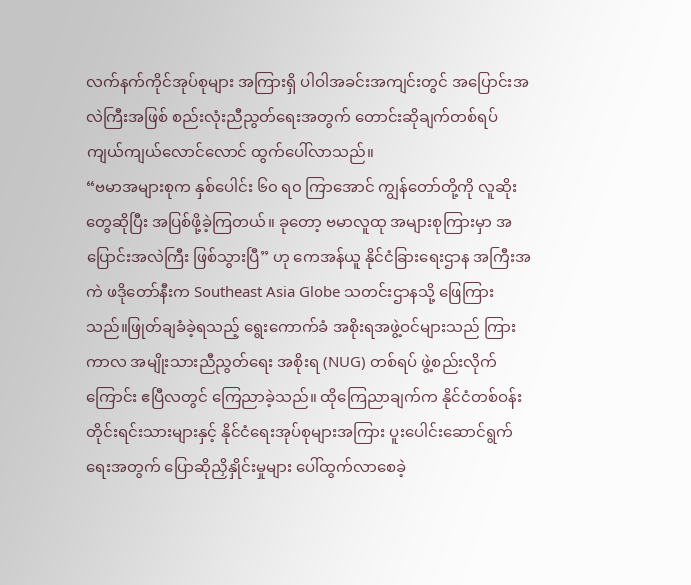လက်နက်ကိုင်အုပ်စုများ အကြားရှိ ပါဝါအခင်းအကျင်းတွင် အပြောင်းအလဲကြီးအဖြစ် စည်းလုံးညီညွတ်ရေးအတွက် တောင်းဆိုချက်တစ်ရပ် ကျယ်ကျယ်လောင်လောင် ထွက်ပေါ်လာသည်။
“ဗမာအများစုက နှစ်ပေါင်း ၆၀ ရ၀ ကြာအောင် ကျွန်တော်တို့ကို လူဆိုးတွေဆိုပြီး အပြစ်ဖို့ခဲ့ကြတယ်။ ခုတော့ ဗမာလူထု အများစုကြားမှာ အပြောင်းအလဲကြီး ဖြစ်သွားပြီ” ဟု ကေအန်ယူ နိုင်ငံခြားရေးဌာန အကြီးအကဲ ဖဒိုတော်နီးက Southeast Asia Globe သတင်းဌာနသို့ ဖြေကြားသည်။ဖြုတ်ချခံခဲ့ရသည့် ရွေးကောက်ခံ အစိုးရအဖွဲ့ဝင်များသည် ကြားကာလ အမျိုးသားညီညွတ်ရေး အစိုးရ (NUG) တစ်ရပ် ဖွဲ့စည်းလိုက်ကြောင်း ဧပြီလတွင် ကြေညာခဲ့သည်။ ထိုကြေညာချက်က နိုင်ငံတစ်ဝန်း တိုင်းရင်းသားများနှင့် နိုင်ငံရေးအုပ်စုများအကြား ပူးပေါင်းဆောင်ရွက်ရေးအတွက် ပြောဆိုညှိနှိုင်းမှုများ ပေါ်ထွက်လာစေခဲ့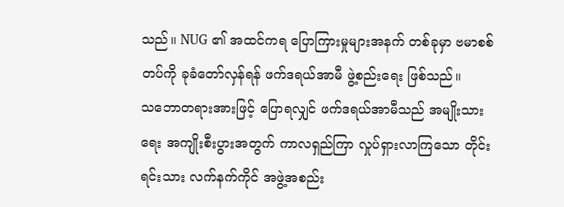သည်။ NUG ၏ အထင်ကရ ပြောကြားမှုများအနက် တစ်ခုမှာ ဗမာစစ်တပ်ကို ခုခံတော်လှန်ရန် ဖက်ဒရယ်အာမီ ဖွဲ့စည်းရေး ဖြစ်သည်။
သဘောတရားအားဖြင့် ပြောရလျှင် ဖက်ဒရယ်အာမီသည် အမျိုးသားရေး အကျိုးစီးပွားအတွက် ကာလရှည်ကြာ လှုပ်ရှားလာကြသော တိုင်းရင်းသား လက်နက်ကိုင် အဖွဲ့အစည်း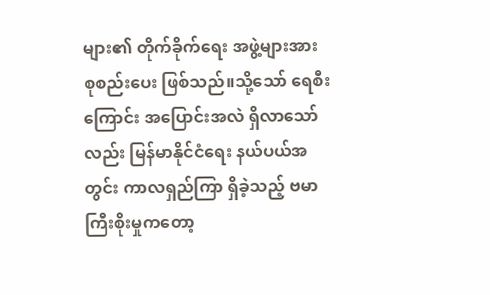များ၏ တိုက်ခိုက်ရေး အဖွဲ့များအား စုစည်းပေး ဖြစ်သည်။သို့သော် ရေစီးကြောင်း အပြောင်းအလဲ ရှိလာသော်လည်း မြန်မာနိုင်ငံရေး နယ်ပယ်အတွင်း ကာလရှည်ကြာ ရှိခဲ့သည့် ဗမာကြီးစိုးမှုကတော့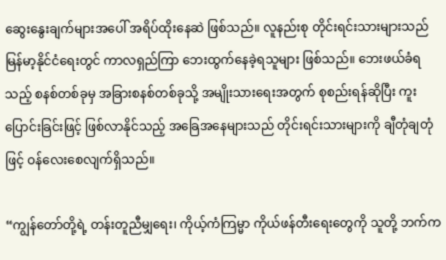ဆွေးနွေးချက်များအပေါ် အရိပ်ထိုးနေဆဲ ဖြစ်သည်။ လူနည်းစု တိုင်းရင်းသားများသည် မြန်မာ့နိုင်ငံရေးတွင် ကာလရှည်ကြာ ဘေးထွက်နေခဲ့ရသူများ ဖြစ်သည်။ ဘေးဖယ်ခံရသည့် စနစ်တစ်ခုမှ အခြားစနစ်တစ်ခုသို့ အမျိုးသားရေးအတွက် စုစည်းရန်ဆိုပြီး ကူးပြောင်းခြင်းဖြင့် ဖြစ်လာနိုင်သည့် အခြေအနေများသည် တိုင်းရင်းသားများကို ချီတုံချတုံဖြင့် ဝန်လေးစေလျက်ရှိသည်။

“ကျွန်တော်တို့ရဲ့ တန်းတူညီမျှရေး၊ ကိုယ့်ကံကြမ္မာ ကိုယ်ဖန်တီးရေးတွေကို သူတို့ ဘက်က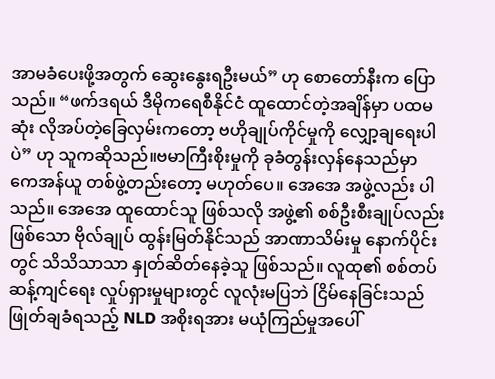အာမခံပေးဖို့အတွက် ဆွေးနွေးရဦးမယ်” ဟု စောတော်နီးက ပြောသည်။ “ဖက်ဒရယ် ဒီမိုကရေစီနိုင်ငံ ထူထောင်တဲ့အချိန်မှာ ပထမဆုံး လိုအပ်တဲ့ခြေလှမ်းကတော့ ဗဟိုချုပ်ကိုင်မှုကို လျှော့ချရေးပါပဲ” ဟု သူကဆိုသည်။ဗမာကြီးစိုးမှုကို ခုခံတွန်းလှန်နေသည်မှာ ကေအန်ယူ တစ်ဖွဲ့တည်းတော့ မဟုတ်ပေ။ အေအေ အဖွဲ့လည်း ပါသည်။ အေအေ ထူထောင်သူ ဖြစ်သလို အဖွဲ့၏ စစ်ဦးစီးချုပ်လည်းဖြစ်သော ဗိုလ်ချုပ် ထွန်းမြတ်နိုင်သည် အာဏာသိမ်းမှု နောက်ပိုင်းတွင် သိသိသာသာ နှုတ်ဆိတ်နေခဲ့သူ ဖြစ်သည်။ လူထု၏ စစ်တပ်ဆန့်ကျင်ရေး လှုပ်ရှားမှုများတွင် လူလုံးမပြဘဲ ငြိမ်နေခြင်းသည် ဖြုတ်ချခံရသည့် NLD အစိုးရအား မယုံကြည်မှုအပေါ်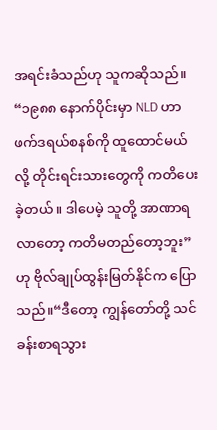အရင်းခံသည်ဟု သူကဆိုသည်။
“၁၉၈၈ နောက်ပိုင်းမှာ NLD ဟာ ဖက်ဒရယ်စနစ်ကို ထူထောင်မယ်လို့ တိုင်းရင်းသားတွေကို ကတိပေးခဲ့တယ်။ ဒါပေမဲ့ သူတို့ အာဏာရလာတော့ ကတိမတည်တော့ဘူး” ဟု ဗိုလ်ချုပ်ထွန်းမြတ်နိုင်က ပြောသည်။“ဒီတော့ ကျွန်တော်တို့ သင်ခန်းစာရသွား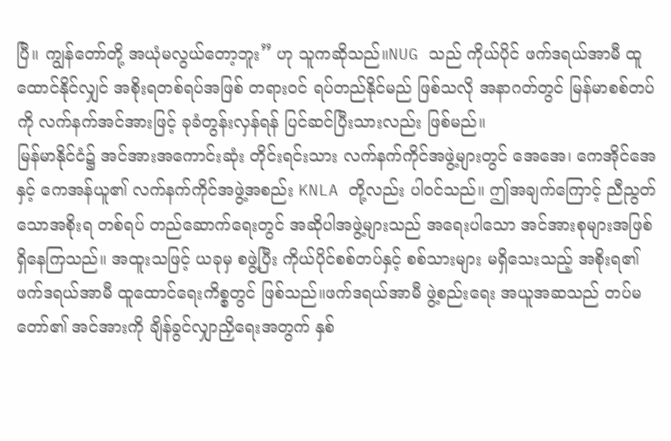ပြီ။ ကျွန်တော်တို့ အယုံမလွယ်တော့ဘူး” ဟု သူကဆိုသည်။NUG သည် ကိုယ်ပိုင် ဖက်ဒရယ်အာမီ ထူထောင်နိုင်လျှင် အစိုးရတစ်ရပ်အဖြစ် တရားဝင် ရပ်တည်နိုင်မည် ဖြစ်သလို အနာဂတ်တွင် မြန်မာစစ်တပ်ကို လက်နက်အင်အားဖြင့် ခုခံတွန်းလှန်ရန် ပြင်ဆင်ပြီးသားလည်း ဖြစ်မည်။
မြန်မာနိုင်ငံ၌ အင်အားအကောင်းဆုံး တိုင်းရင်းသား လက်နက်ကိုင်အဖွဲ့များတွင် အေအေ၊ ကေအိုင်အေနှင့် ကေအန်ယူ၏ လက်နက်ကိုင်အဖွဲ့အစည်း KNLA တို့လည်း ပါဝင်သည်။ ဤအချက်ကြောင့် ညီညွတ်သောအစိုးရ တစ်ရပ် တည်ဆောက်ရေးတွင် အဆိုပါအဖွဲ့များသည် အရေးပါသော အင်အားစုများအဖြစ် ရှိနေကြသည်။ အထူးသဖြင့် ယခုမှ စဖွဲ့ပြီး ကိုယ်ပိုင်စစ်တပ်နှင့် စစ်သားများ မရှိသေးသည့် အစိုးရ၏ ဖက်ဒရယ်အာမီ ထူထောင်ရေးကိစ္စတွင် ဖြစ်သည်။ဖက်ဒရယ်အာမီ ဖွဲ့စည်းရေး အယူအဆသည် တပ်မတော်၏ အင်အားကို ချိန်ခွင်လျှာညှိရေးအတွက် နှစ်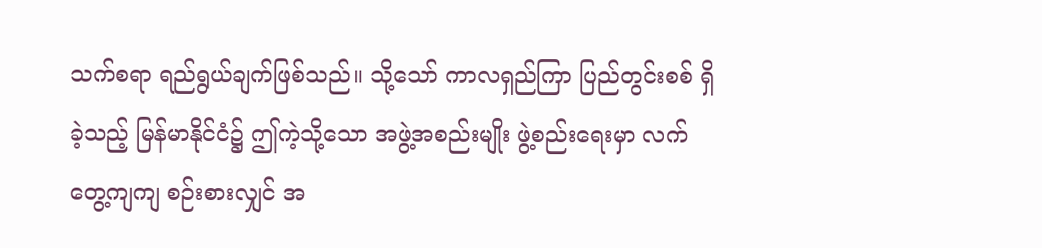သက်စရာ ရည်ရွယ်ချက်ဖြစ်သည်။ သို့သော် ကာလရှည်ကြာ ပြည်တွင်းစစ် ရှိခဲ့သည့် မြန်မာနိုင်ငံ၌ ဤကဲ့သို့သော အဖွဲ့အစည်းမျိုး ဖွဲ့စည်းရေးမှာ လက်တွေ့ကျကျ စဉ်းစားလျှင် အ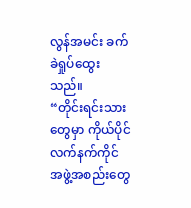လွန်အမင်း ခက်ခဲရှုပ်ထွေးသည်။
“တိုင်းရင်းသားတွေမှာ ကိုယ်ပိုင် လက်နက်ကိုင် အဖွဲ့အစည်းတွေ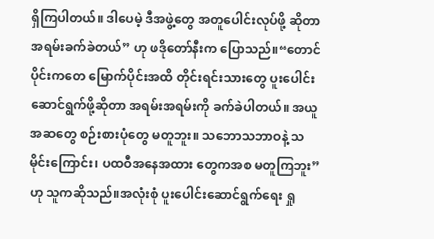ရှိကြပါတယ်။ ဒါပေမဲ့ ဒီအဖွဲ့တွေ အတူပေါင်းလုပ်ဖို့ ဆိုတာ အရမ်းခက်ခဲတယ်” ဟု ဖဒိုတော်နီးက ပြောသည်။“တောင်ပိုင်းကတေ မြောက်ပိုင်းအထိ တိုင်းရင်းသားတွေ ပူးပေါင်းဆောင်ရွက်ဖို့ဆိုတာ အရမ်းအရမ်းကို ခက်ခဲပါတယ်။ အယူအဆတွေ စဉ်းစားပုံတွေ မတူဘူး။ သဘောသဘာဝနဲ့ သမိုင်းကြောင်း၊ ပထဝီအနေအထား တွေကအစ မတူကြဘူး” ဟု သူကဆိုသည်။အလုံးစုံ ပူးပေါင်းဆောင်ရွက်ရေး ရှု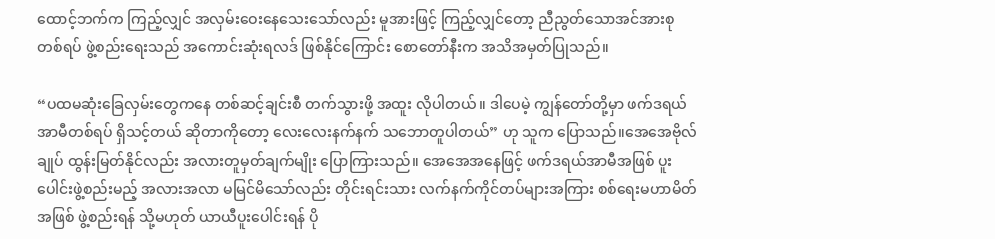ထောင့်ဘက်က ကြည့်လျှင် အလှမ်းဝေးနေသေးသော်လည်း မူအားဖြင့် ကြည့်လျှင်တော့ ညီညွတ်သောအင်အားစု တစ်ရပ် ဖွဲ့စည်းရေးသည် အကောင်းဆုံးရလဒ် ဖြစ်နိုင်ကြောင်း စောတော်နီးက အသိအမှတ်ပြုသည်။

“ပထမဆုံးခြေလှမ်းတွေကနေ တစ်ဆင့်ချင်းစီ တက်သွားဖို့ အထူး လိုပါတယ်။ ဒါပေမဲ့ ကျွန်တော်တို့မှာ ဖက်ဒရယ်အာမီတစ်ရပ် ရှိသင့်တယ် ဆိုတာကိုတော့ လေးလေးနက်နက် သဘောတူပါတယ်” ဟု သူက ပြောသည်။အေအေဗိုလ်ချုပ် ထွန်းမြတ်နိုင်လည်း အလားတူမှတ်ချက်မျိုး ပြောကြားသည်။ အေအေအနေဖြင့် ဖက်ဒရယ်အာမီအဖြစ် ပူးပေါင်းဖွဲ့စည်းမည့် အလားအလာ မမြင်မိသော်လည်း တိုင်းရင်းသား လက်နက်ကိုင်တပ်များအကြား စစ်ရေးမဟာမိတ်အဖြစ် ဖွဲ့စည်းရန် သို့မဟုတ် ယာယီပူးပေါင်းရန် ပို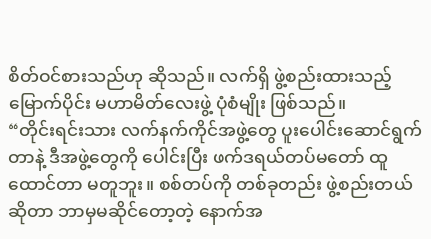စိတ်ဝင်စားသည်ဟု ဆိုသည်။ လက်ရှိ ဖွဲ့စည်းထားသည့် မြောက်ပိုင်း မဟာမိတ်လေးဖွဲ့ ပုံစံမျိုး ဖြစ်သည်။
“တိုင်းရင်းသား လက်နက်ကိုင်အဖွဲ့တွေ ပူးပေါင်းဆောင်ရွက်တာနဲ့ ဒီအဖွဲ့တွေကို ပေါင်းပြီး ဖက်ဒရယ်တပ်မတော် ထူထောင်တာ မတူဘူး။ စစ်တပ်ကို တစ်ခုတည်း ဖွဲ့စည်းတယ်ဆိုတာ ဘာမှမဆိုင်တော့တဲ့ နောက်အ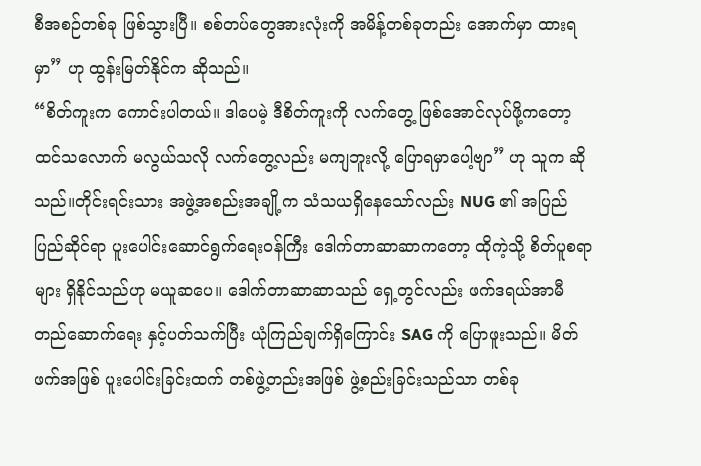စီအစဉ်တစ်ခု ဖြစ်သွားပြီ။ စစ်တပ်တွေအားလုံးကို အမိန့်တစ်ခုတည်း အောက်မှာ ထားရမှာ” ဟု ထွန်းမြတ်နိုင်က ဆိုသည်။
“စိတ်ကူးက ကောင်းပါတယ်။ ဒါပေမဲ့ ဒီစိတ်ကူးကို လက်တွေ့ ဖြစ်အောင်လုပ်ဖို့ကတော့ ထင်သလောက် မလွယ်သလို လက်တွေ့လည်း မကျဘူးလို့ ပြောရမှာပေါ့ဗျာ” ဟု သူက ဆိုသည်။တိုင်းရင်းသား အဖွဲ့အစည်းအချို့က သံသယရှိနေသော်လည်း NUG ၏ အပြည်ပြည်ဆိုင်ရာ ပူးပေါင်းဆောင်ရွက်ရေးဝန်ကြီး ဒေါက်တာဆာဆာကတော့ ထိုကဲ့သို့ စိတ်ပူစရာများ ရှိနိုင်သည်ဟု မယူဆပေ။ ဒေါက်တာဆာဆာသည် ရှေ့တွင်လည်း ဖက်ဒရယ်အာမီ တည်ဆောက်ရေး နှင့်ပတ်သက်ပြီး ယုံကြည်ချက်ရှိကြောင်း SAG ကို ပြောဖူးသည်။ မိတ်ဖက်အဖြစ် ပူးပေါင်းခြင်းထက် တစ်ဖွဲ့တည်းအဖြစ် ဖွဲ့စည်းခြင်းသည်သာ တစ်ခု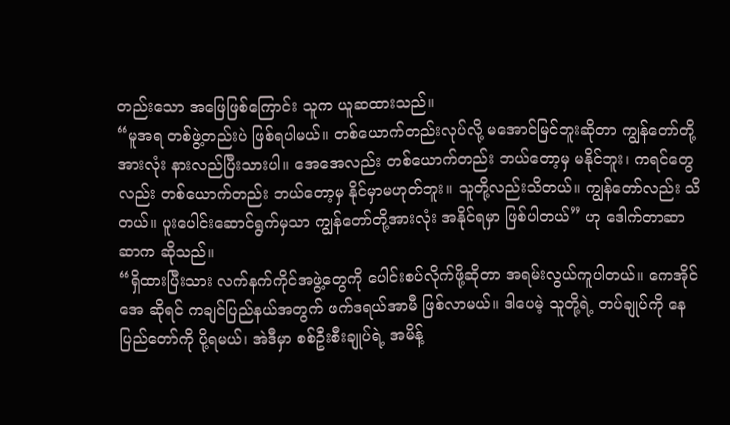တည်းသော အဖြေဖြစ်ကြောင်း သူက ယူဆထားသည်။
“မူအရ တစ်ဖွဲ့တည်းပဲ ဖြစ်ရပါမယ်။ တစ်ယောက်တည်းလုပ်လို့ မအောင်မြင်ဘူးဆိုတာ ကျွန်တော်တို့အားလုံး နားလည်ပြီးသားပါ။ အေအေလည်း တစ်ယောက်တည်း ဘယ်တော့မှ မနိုင်ဘူး၊ ကရင်တွေလည်း တစ်ယောက်တည်း ဘယ်တော့မှ နိုင်မှာမဟုတ်ဘူး။ သူတို့လည်းသိတယ်။ ကျွန်တော်လည်း သိတယ်။ ပူးပေါင်းဆောင်ရွက်မှသာ ကျွန်တော်တို့အားလုံး အနိုင်ရမှာ ဖြစ်ပါတယ်” ဟု ဒေါက်တာဆာဆာက ဆိုသည်။
“ရှိထားပြီးသား လက်နက်ကိုင်အဖွဲ့တွေကို ပေါင်းစပ်လိုက်ဖို့ဆိုတာ အရမ်းလွယ်ကူပါတယ်။ ကေအိုင်အေ ဆိုရင် ကချင်ပြည်နယ်အတွက် ဖက်ဒရယ်အာမီ ဖြစ်လာမယ်။ ဒါပေမဲ့ သူတို့ရဲ့ တပ်ချုပ်ကို နေပြည်တော်ကို ပို့ရမယ်၊ အဲဒီမှာ စစ်ဦးစီးချုပ်ရဲ့ အမိန့်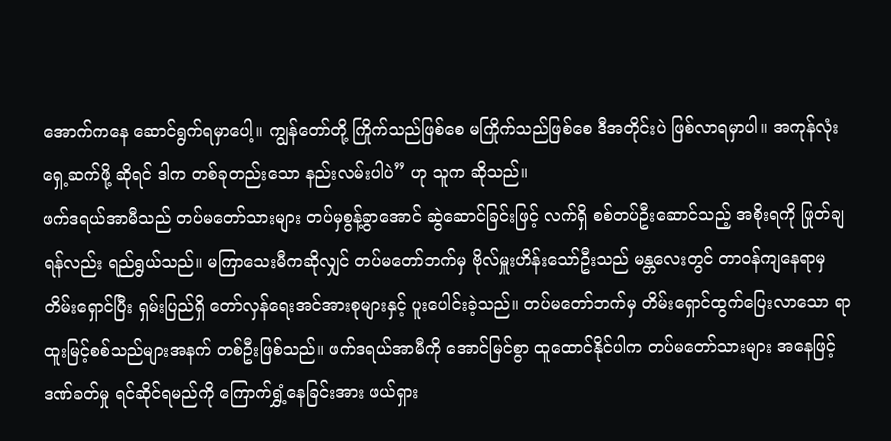အောက်ကနေ ဆောင်ရွက်ရမှာပေါ့။ ကျွန်တော်တို့ ကြိုက်သည်ဖြစ်စေ မကြိုက်သည်ဖြစ်စေ ဒီအတိုင်းပဲ ဖြစ်လာရမှာပါ။ အကုန်လုံး ရှေ့ဆက်ဖို့ ဆိုရင် ဒါက တစ်ခုတည်းသော နည်းလမ်းပါပဲ” ဟု သူက ဆိုသည်။
ဖက်ဒရယ်အာမီသည် တပ်မတော်သားများ တပ်မှစွန့်ခွာအောင် ဆွဲဆောင်ခြင်းဖြင့် လက်ရှိ စစ်တပ်ဦးဆောင်သည့် အစိုးရကို ဖြုတ်ချရန်လည်း ရည်ရွယ်သည်။ မကြာသေးမီကဆိုလျှင် တပ်မတော်ဘက်မှ ဗိုလ်မှူးဟိန်းသော်ဦးသည် မန္တလေးတွင် တာဝန်ကျနေရာမှ တိမ်းရှောင်ပြီး ရှမ်းပြည်ရှိ တော်လှန်ရေးအင်အားစုများနှင့် ပူးပေါင်းခဲ့သည်။ တပ်မတော်ဘက်မှ တိမ်းရှောင်ထွက်ပြေးလာသော ရာထူးမြင့်စစ်သည်များအနက် တစ်ဦးဖြစ်သည်။ ဖက်ဒရယ်အာမီကို အောင်မြင်စွာ ထူထောင်နိုင်ပါက တပ်မတော်သားများ အနေဖြင့် ဒဏ်ခတ်မှု ရင်ဆိုင်ရမည်ကို ကြောက်ရွှံ့နေခြင်းအား ဖယ်ရှား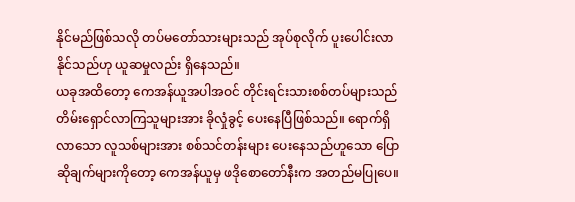နိုင်မည်ဖြစ်သလို တပ်မတော်သားများသည် အုပ်စုလိုက် ပူးပေါင်းလာနိုင်သည်ဟု ယူဆမှုလည်း ရှိနေသည်။
ယခုအထိတော့ ကေအန်ယူအပါအဝင် တိုင်းရင်းသားစစ်တပ်များသည် တိမ်းရှောင်လာကြသူများအား ခိုလှုံခွင့် ပေးနေပြီဖြစ်သည်။ ရောက်ရှိလာသော လူသစ်များအား စစ်သင်တန်းများ ပေးနေသည်ဟူသော ပြောဆိုချက်များကိုတော့ ကေအန်ယူမှ ဖဒိုစောတော်နီးက အတည်မပြုပေ။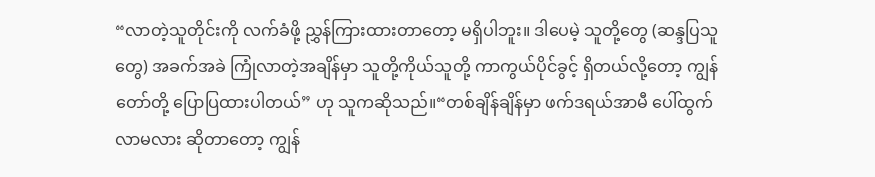“လာတဲ့သူတိုင်းကို လက်ခံဖို့ ညွှန်ကြားထားတာတော့ မရှိပါဘူး။ ဒါပေမဲ့ သူတို့တွေ (ဆန္ဒပြသူတွေ) အခက်အခဲ ကြုံလာတဲ့အချိန်မှာ သူတို့ကိုယ်သူတို့ ကာကွယ်ပိုင်ခွင့် ရှိတယ်လို့တော့ ကျွန်တော်တို့ ပြောပြထားပါတယ်” ဟု သူကဆိုသည်။“တစ်ချိန်ချိန်မှာ ဖက်ဒရယ်အာမီ ပေါ်ထွက်လာမလား ဆိုတာတော့ ကျွန်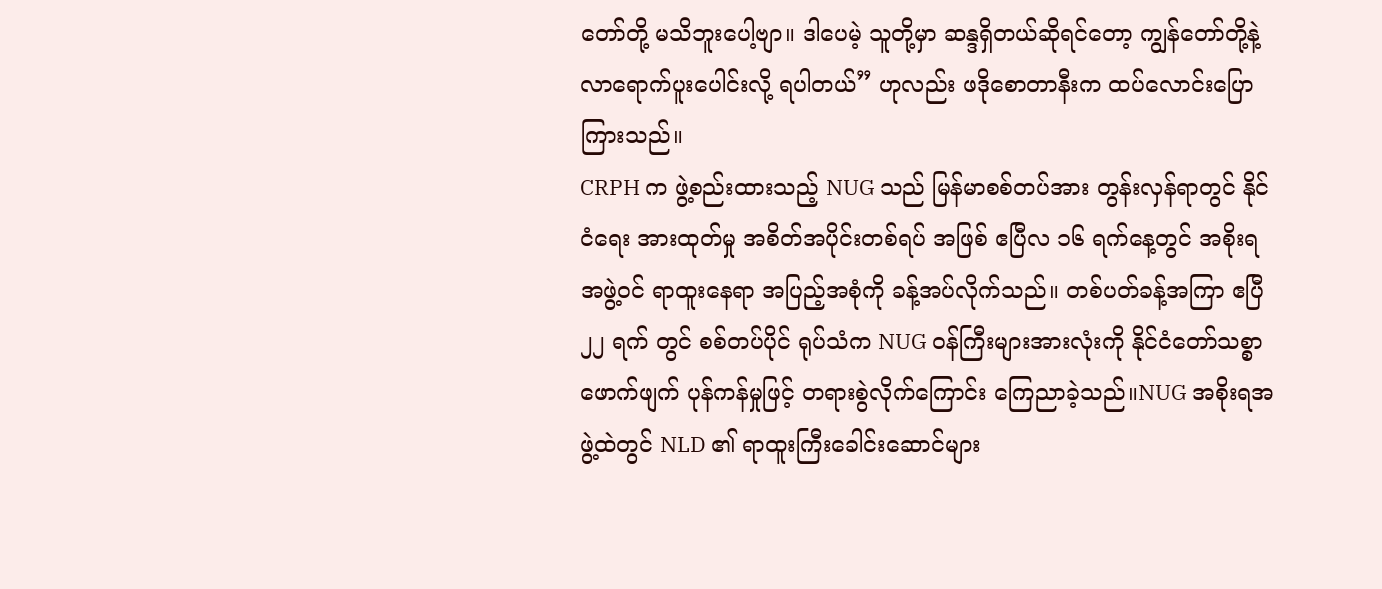တော်တို့ မသိဘူးပေါ့ဗျာ။ ဒါပေမဲ့ သူတို့မှာ ဆန္ဒရှိတယ်ဆိုရင်တော့ ကျွန်တော်တို့နဲ့ လာရောက်ပူးပေါင်းလို့ ရပါတယ်” ဟုလည်း ဖဒိုစောတာနီးက ထပ်လောင်းပြောကြားသည်။
CRPH က ဖွဲ့စည်းထားသည့် NUG သည် မြန်မာစစ်တပ်အား တွန်းလှန်ရာတွင် နိုင်ငံရေး အားထုတ်မှု အစိတ်အပိုင်းတစ်ရပ် အဖြစ် ဧပြီလ ၁၆ ရက်နေ့တွင် အစိုးရအဖွဲ့ဝင် ရာထူးနေရာ အပြည့်အစုံကို ခန့်အပ်လိုက်သည်။ တစ်ပတ်ခန့်အကြာ ဧပြီ ၂၂ ရက် တွင် စစ်တပ်ပိုင် ရုပ်သံက NUG ဝန်ကြီးများအားလုံးကို နိုင်ငံတော်သစ္စာဖောက်ဖျက် ပုန်ကန်မှုဖြင့် တရားစွဲလိုက်ကြောင်း ကြေညာခဲ့သည်။NUG အစိုးရအဖွဲ့ထဲတွင် NLD ၏ ရာထူးကြီးခေါင်းဆောင်များ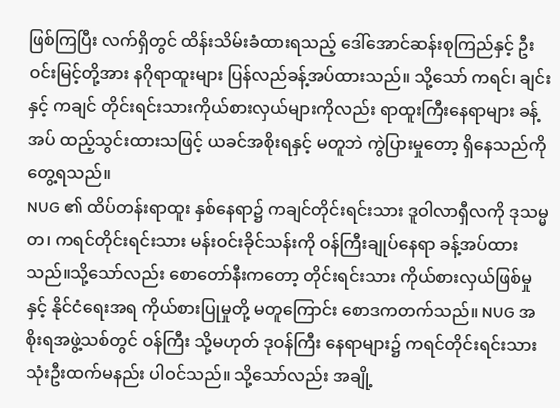ဖြစ်ကြပြီး လက်ရှိတွင် ထိန်းသိမ်းခံထားရသည့် ဒေါ်အောင်ဆန်းစုကြည်နှင့် ဦးဝင်းမြင့်တို့အား နဂိုရာထူးများ ပြန်လည်ခန့်အပ်ထားသည်။ သို့သော် ကရင်၊ ချင်းနှင့် ကချင် တိုင်းရင်းသားကိုယ်စားလှယ်များကိုလည်း ရာထူးကြီးနေရာများ ခန့်အပ် ထည့်သွင်းထားသဖြင့် ယခင်အစိုးရနှင့် မတူဘဲ ကွဲပြားမှုတော့ ရှိနေသည်ကို တွေ့ရသည်။
NUG ၏ ထိပ်တန်းရာထူး နှစ်နေရာ၌ ကချင်တိုင်းရင်းသား ဒူဝါလာရှီလကို ဒုသမ္မတ၊ ကရင်တိုင်းရင်းသား မန်းဝင်းခိုင်သန်းကို ဝန်ကြီးချုပ်နေရာ ခန့်အပ်ထားသည်။သို့သော်လည်း စောတော်နီးကတော့ တိုင်းရင်းသား ကိုယ်စားလှယ်ဖြစ်မှုနှင့် နိုင်ငံရေးအရ ကိုယ်စားပြုမှုတို့ မတူကြောင်း စောဒကတက်သည်။ NUG အစိုးရအဖွဲ့သစ်တွင် ဝန်ကြီး သို့မဟုတ် ဒုဝန်ကြီး နေရာများ၌ ကရင်တိုင်းရင်းသား သုံးဦးထက်မနည်း ပါဝင်သည်။ သို့သော်လည်း အချို့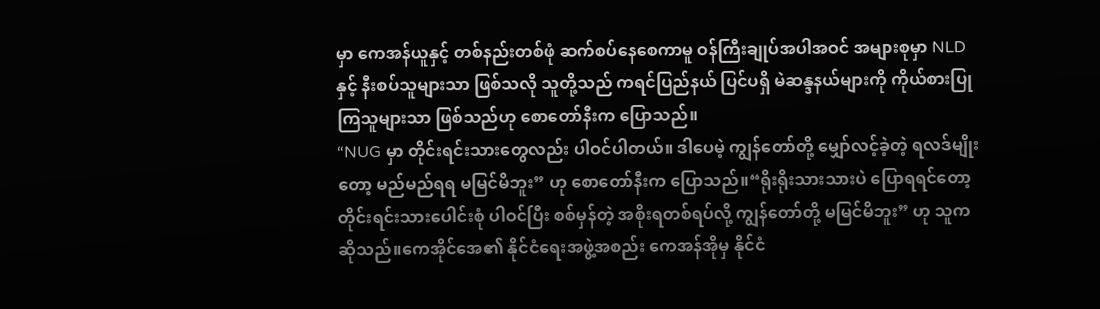မှာ ကေအန်ယူနှင့် တစ်နည်းတစ်ဖုံ ဆက်စပ်နေစေကာမူ ဝန်ကြီးချုပ်အပါအဝင် အများစုမှာ NLD နှင့် နီးစပ်သူများသာ ဖြစ်သလို သူတို့သည် ကရင်ပြည်နယ် ပြင်ပရှိ မဲဆန္ဒနယ်များကို ကိုယ်စားပြုကြသူများသာ ဖြစ်သည်ဟု စောတော်နီးက ပြောသည်။
“NUG မှာ တိုင်းရင်းသားတွေလည်း ပါဝင်ပါတယ်။ ဒါပေမဲ့ ကျွန်တော်တို့ မျှော်လင့်ခဲ့တဲ့ ရလဒ်မျိုးတော့ မည်မည်ရရ မမြင်မိဘူး” ဟု စောတော်နီးက ပြောသည်။“ရိုးရိုးသားသားပဲ ပြောရရင်တော့ တိုင်းရင်းသားပေါင်းစုံ ပါဝင်ပြီး စစ်မှန်တဲ့ အစိုးရတစ်ရပ်လို့ ကျွန်တော်တို့ မမြင်မိဘူး” ဟု သူကဆိုသည်။ကေအိုင်အေ၏ နိုင်ငံရေးအဖွဲ့အစည်း ကေအန်အိုမှ နိုင်ငံ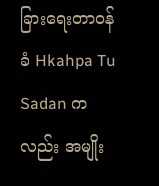ခြားရေးတာဝန်ခံ Hkahpa Tu Sadan ကလည်း အမျိုး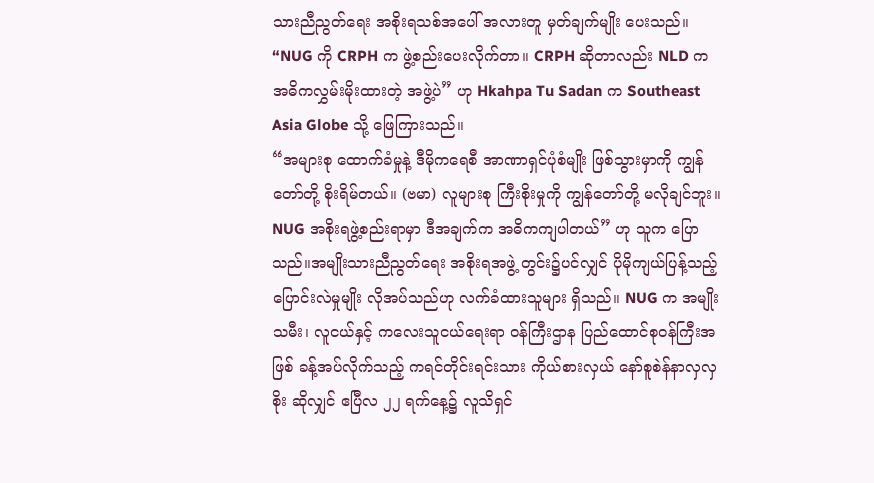သားညီညွတ်ရေး အစိုးရသစ်အပေါ် အလားတူ မှတ်ချက်မျိုး ပေးသည်။ “NUG ကို CRPH က ဖွဲ့စည်းပေးလိုက်တာ။ CRPH ဆိုတာလည်း NLD က အဓိကလွှမ်းမိုးထားတဲ့ အဖွဲ့ပဲ” ဟု Hkahpa Tu Sadan က Southeast Asia Globe သို့ ဖြေကြားသည်။
“အများစု ထောက်ခံမှုနဲ့ ဒီမိုကရေစီ အာဏာရှင်ပုံစံမျိုး ဖြစ်သွားမှာကို ကျွန်တော်တို့ စိုးရိမ်တယ်။ (ဗမာ) လူများစု ကြီးစိုးမှုကို ကျွန်တော်တို့ မလိုချင်ဘူး။ NUG အစိုးရဖွဲ့စည်းရာမှာ ဒီအချက်က အဓိကကျပါတယ်” ဟု သူက ပြောသည်။အမျိုးသားညီညွတ်ရေး အစိုးရအဖွဲ့ တွင်း၌ပင်လျှင် ပိုမိုကျယ်ပြန့်သည့် ပြောင်းလဲမှုမျိုး လိုအပ်သည်ဟု လက်ခံထားသူများ ရှိသည်။ NUG က အမျိုးသမီး၊ လူငယ်နှင့် ကလေးသူငယ်ရေးရာ ဝန်ကြီးဌာန ပြည်ထောင်စုဝန်ကြီးအဖြစ် ခန့်အပ်လိုက်သည့် ကရင်တိုင်းရင်းသား ကိုယ်စားလှယ် နော်စူစဲန်နာလှလှစိုး ဆိုလျှင် ဧပြီလ ၂၂ ရက်နေ့၌ လူသိရှင်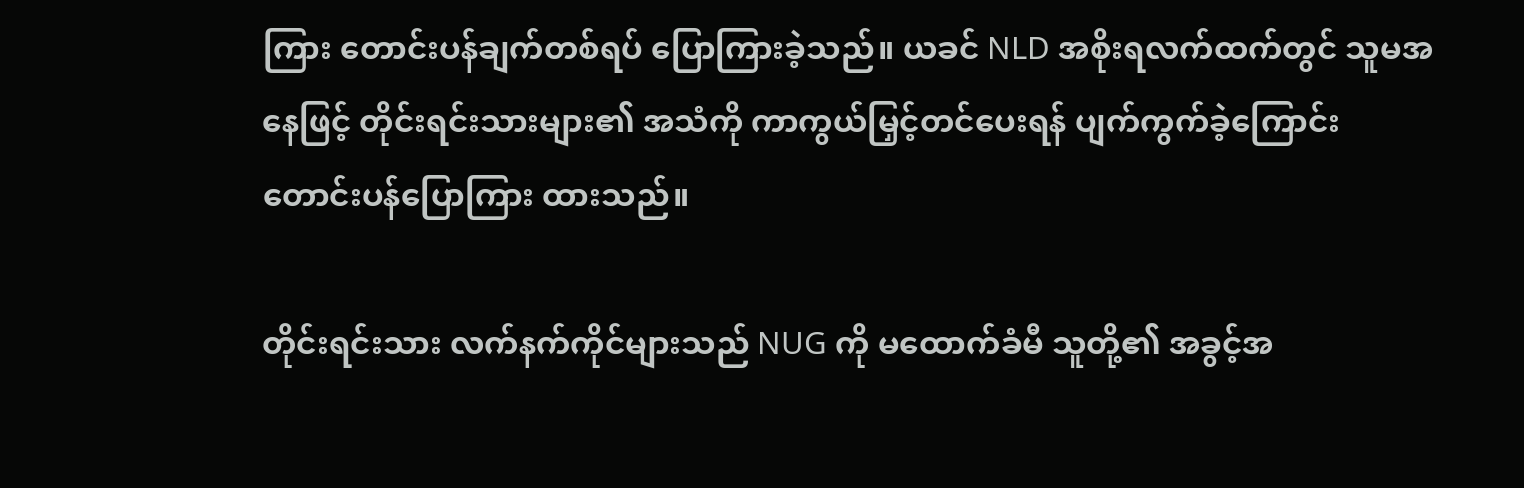ကြား တောင်းပန်ချက်တစ်ရပ် ပြောကြားခဲ့သည်။ ယခင် NLD အစိုးရလက်ထက်တွင် သူမအနေဖြင့် တိုင်းရင်းသားများ၏ အသံကို ကာကွယ်မြှင့်တင်ပေးရန် ပျက်ကွက်ခဲ့ကြောင်း တောင်းပန်ပြောကြား ထားသည်။

တိုင်းရင်းသား လက်နက်ကိုင်များသည် NUG ကို မထောက်ခံမီ သူတို့၏ အခွင့်အ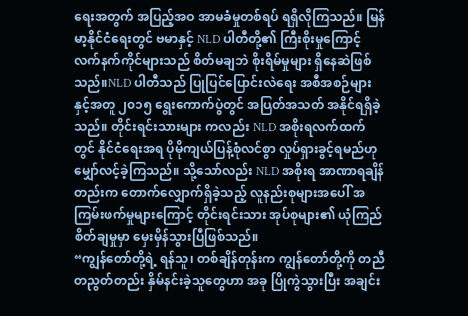ရေးအတွက် အပြည့်အဝ အာမခံမှုတစ်ရပ် ရရှိလိုကြသည်။ မြန်မာ့နိုင်ငံရေးတွင် ဗမာနှင့် NLD ပါတီတို့၏ ကြီးစိုးမှုကြောင့် လက်နက်ကိုင်များသည် စိတ်မချဘဲ စိုးရိမ်မှုများ ရှိနေဆဲဖြစ်သည်။NLD ပါတီသည် ပြုပြင်ပြောင်းလဲရေး အစီအစဉ်များနှင့်အတူ ၂၀၁၅ ရွေးကောက်ပွဲတွင် အပြတ်အသတ် အနိုင်ရရှိခဲ့သည်။ တိုင်းရင်းသားများ ကလည်း NLD အစိုးရလက်ထက်တွင် နိုင်ငံရေးအရ ပိုမိုကျယ်ပြန့်စုံလင်စွာ လှုပ်ရှားခွင့်ရမည်ဟု မျှော်လင့်ခဲ့ကြသည်။ သို့သော်လည်း NLD အစိုးရ အာဏာရချိန်တည်းက တောက်လျှောက်ရှိခဲ့သည့် လူနည်းစုများအပေါ် အကြမ်းဖက်မှုများကြောင့် တိုင်းရင်းသား အုပ်စုများ၏ ယုံကြည်စိတ်ချမှုမှာ မှေးမှိန်သွားပြီဖြစ်သည်။
“ကျွန်တော်တို့ရဲ့ ရန်သူ၊ တစ်ချိန်တုန်းက ကျွန်တော်တို့ကို တညီတညွတ်တည်း နှိမ်နင်းခဲ့သူတွေဟာ အခု ပြိုကွဲသွားပြီး အချင်း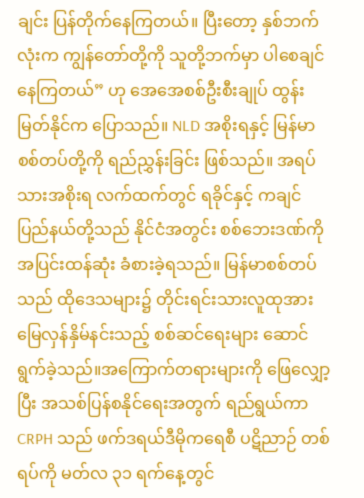ချင်း ပြန်တိုက်နေကြတယ်။ ပြီးတော့ နှစ်ဘက်လုံးက ကျွန်တော်တို့ကို သူတို့ဘက်မှာ ပါစေချင်နေကြတယ်” ဟု အေအေစစ်ဦးစီးချုပ် ထွန်းမြတ်နိုင်က ပြောသည်။ NLD အစိုးရနှင့် မြန်မာစစ်တပ်တို့ကို ရည်ညွှန်းခြင်း ဖြစ်သည်။ အရပ်သားအစိုးရ လက်ထက်တွင် ရခိုင်နှင့် ကချင်ပြည်နယ်တို့သည် နိုင်ငံအတွင်း စစ်ဘေးဒဏ်ကို အပြင်းထန်ဆုံး ခံစားခဲ့ရသည်။ မြန်မာစစ်တပ်သည် ထိုဒေသများ၌ တိုင်းရင်းသားလူထုအား မြေလှန်နှိမ်နင်းသည့် စစ်ဆင်ရေးများ ဆောင်ရွက်ခဲ့သည်။အကြောက်တရားများကို ဖြေလျှော့ပြီး အသစ်ပြန်စနိုင်ရေးအတွက် ရည်ရွယ်ကာ CRPH သည် ဖက်ဒရယ်ဒီမိုကရေစီ ပဋိညာဉ် တစ်ရပ်ကို မတ်လ ၃၁ ရက်နေ့တွင်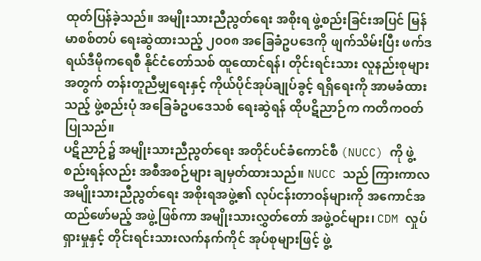ထုတ်ပြန်ခဲ့သည်။ အမျိုးသားညီညွတ်ရေး အစိုးရ ဖွဲ့စည်းခြင်းအပြင် မြန်မာစစ်တပ် ရေးဆွဲထားသည့် ၂၀၀၈ အခြေခံဥပဒေကို ဖျက်သိမ်းပြီး ဖက်ဒရယ်ဒီမိုကရေစီ နိုင်ငံတော်သစ် ထူထောင်ရန်၊ တိုင်းရင်းသား လူနည်းစုများအတွက် တန်းတူညီမျှရေးနှင့် ကိုယ်ပိုင်အုပ်ချုပ်ခွင့် ရရှိရေးကို အာမခံထားသည့် ဖွဲ့စည်းပုံ အခြေခံဥပဒေသစ် ရေးဆွဲရန် ထိုပဋိညာဉ်က ကတိကဝတ်ပြုသည်။
ပဋိညာဉ်၌ အမျိုးသားညီညွတ်ရေး အတိုင်ပင်ခံကောင်စီ (NUCC) ကို ဖွဲ့စည်းရန်လည်း အစီအစဉ်များ ချမှတ်ထားသည်။ NUCC သည် ကြားကာလ အမျိုးသားညီညွတ်ရေး အစိုးရအဖွဲ့၏ လုပ်ငန်းတာဝန်များကို အကောင်အထည်ဖော်မည့် အဖွဲ့ဖြစ်ကာ အမျိုးသားလွှတ်တော် အဖွဲ့ဝင်များ၊ CDM လှုပ်ရှားမှုနှင့် တိုင်းရင်းသားလက်နက်ကိုင် အုပ်စုများဖြင့် ဖွဲ့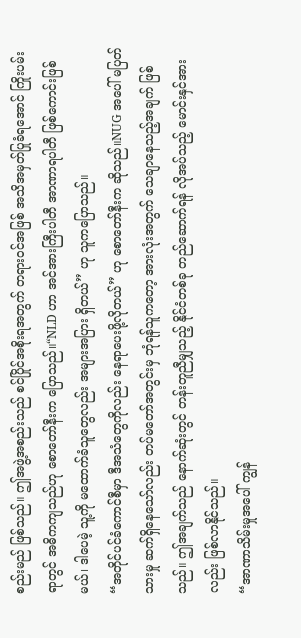စည်းမည် ဖြစ်သည်။ ဤအဖွဲ့အစည်းသည် စင်ပြိုင်အစိုးရအတွက် တရားဝင်အဖြစ် အသိအမှတ်ပြုခံရအောင် ကြိုးပမ်းရာတွင် အဓိကကျသည်ဟု စောတော်နီးက ပြောသည်။“NLD ဟာ အင်အားကြီးပါတီ အာဏာရပါတီ ဖြစ်ကောင်းဖြစ်မယ်၊ ဒါပေမဲ့ သူ့ကို မထောက်ခံသူတွေလည်း အများအပြား ရှိတယ်” ဟု သူကပြောသည်။
“အတိုင်ပင်ခံကောင်စီမှာ ဒီအသံတွေကိုလည်း နေရာပေးဖို့လိုတယ်” ဟု စောတော်နီးက ဆိုသည်။NUG အပေါ် မပြတ်သားမှု ဆက်ရှိနေသော်လည်း တပ်မတော်အတွင်းမှ ဘုံရန်သူကတော့ အားလုံးအတွက် သေချာနေသည့်အချက် ဖြစ်သည်။ ဤအချက်သည် နောက်ဆုံးတွင် တန်းတူညီမျှသည့် နိုင်ငံတစ်ခု တည်ဆောက်ရန် လိုအပ်သည့် မောင်းနှင်အားလည်း ဖြစ်လာနိုင်သည်။
“အာဏာသိမ်းမှုအပေါ် ကျွန်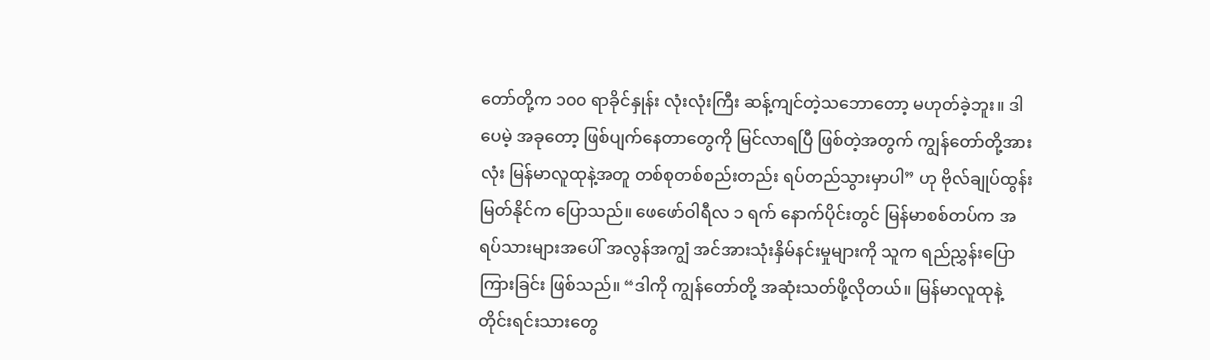တော်တို့က ၁၀၀ ရာခိုင်နှုန်း လုံးလုံးကြီး ဆန့်ကျင်တဲ့သဘောတော့ မဟုတ်ခဲ့ဘူး။ ဒါပေမဲ့ အခုတော့ ဖြစ်ပျက်နေတာတွေကို မြင်လာရပြီ ဖြစ်တဲ့အတွက် ကျွန်တော်တို့အားလုံး မြန်မာလူထုနဲ့အတူ တစ်စုတစ်စည်းတည်း ရပ်တည်သွားမှာပါ” ဟု ဗိုလ်ချုပ်ထွန်းမြတ်နိုင်က ပြောသည်။ ဖေဖော်ဝါရီလ ၁ ရက် နောက်ပိုင်းတွင် မြန်မာစစ်တပ်က အရပ်သားများအပေါ် အလွန်အကျွံ အင်အားသုံးနှိမ်နင်းမှုများကို သူက ရည်ညွှန်းပြောကြားခြင်း ဖြစ်သည်။ “ဒါကို ကျွန်တော်တို့ အဆုံးသတ်ဖို့လိုတယ်။ မြန်မာလူထုနဲ့ တိုင်းရင်းသားတွေ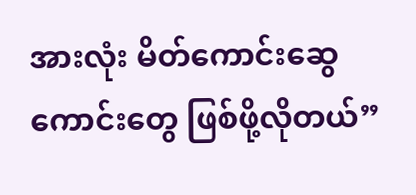အားလုံး မိတ်ကောင်းဆွေကောင်းတွေ ဖြစ်ဖို့လိုတယ်”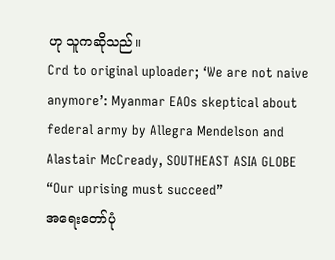ဟု သူကဆိုသည်။
Crd to original uploader; ‘We are not naive anymore’: Myanmar EAOs skeptical about federal army by Allegra Mendelson and Alastair McCready, SOUTHEAST ASIA GLOBE
“Our uprising must succeed”
အရေးတော်ပုံ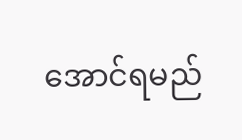အောင်ရမည်